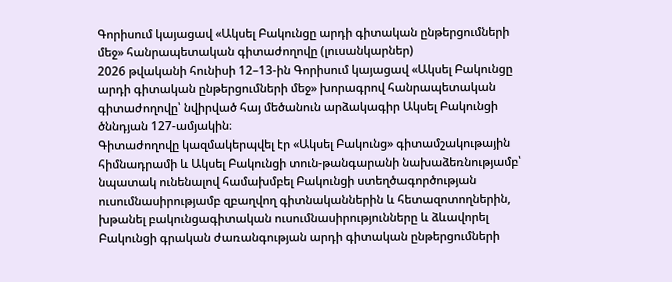Գորիսում կայացավ «Ակսել Բակունցը արդի գիտական ընթերցումների մեջ» հանրապետական գիտաժողովը (լուսանկարներ)
2026 թվականի հունիսի 12–13-ին Գորիսում կայացավ «Ակսել Բակունցը արդի գիտական ընթերցումների մեջ» խորագրով հանրապետական գիտաժողովը՝ նվիրված հայ մեծանուն արձակագիր Ակսել Բակունցի ծննդյան 127-ամյակին։
Գիտաժողովը կազմակերպվել էր «Ակսել Բակունց» գիտամշակութային հիմնադրամի և Ակսել Բակունցի տուն-թանգարանի նախաձեռնությամբ՝ նպատակ ունենալով համախմբել Բակունցի ստեղծագործության ուսումնասիրությամբ զբաղվող գիտնականներին և հետազոտողներին, խթանել բակունցագիտական ուսումնասիրությունները և ձևավորել Բակունցի գրական ժառանգության արդի գիտական ընթերցումների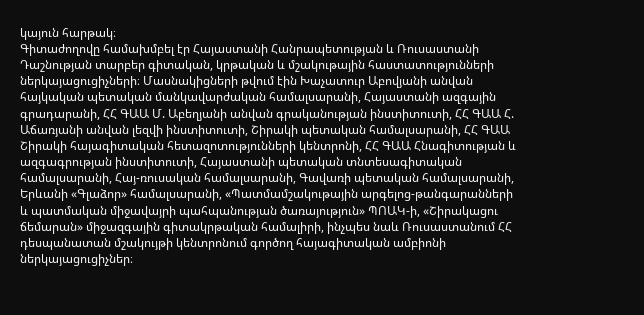կայուն հարթակ։
Գիտաժողովը համախմբել էր Հայաստանի Հանրապետության և Ռուսաստանի Դաշնության տարբեր գիտական, կրթական և մշակութային հաստատությունների ներկայացուցիչների։ Մասնակիցների թվում էին Խաչատուր Աբովյանի անվան հայկական պետական մանկավարժական համալսարանի, Հայաստանի ազգային գրադարանի, ՀՀ ԳԱԱ Մ. Աբեղյանի անվան գրականության ինստիտուտի, ՀՀ ԳԱԱ Հ. Աճառյանի անվան լեզվի ինստիտուտի, Շիրակի պետական համալսարանի, ՀՀ ԳԱԱ Շիրակի հայագիտական հետազոտությունների կենտրոնի, ՀՀ ԳԱԱ Հնագիտության և ազգագրության ինստիտուտի, Հայաստանի պետական տնտեսագիտական համալսարանի, Հայ-ռուսական համալսարանի, Գավառի պետական համալսարանի, Երևանի «Գլաձոր» համալսարանի, «Պատմամշակութային արգելոց-թանգարանների և պատմական միջավայրի պահպանության ծառայություն» ՊՈԱԿ-ի, «Շիրակացու ճեմարան» միջազգային գիտակրթական համալիրի, ինչպես նաև Ռուսաստանում ՀՀ դեսպանատան մշակույթի կենտրոնում գործող հայագիտական ամբիոնի ներկայացուցիչներ։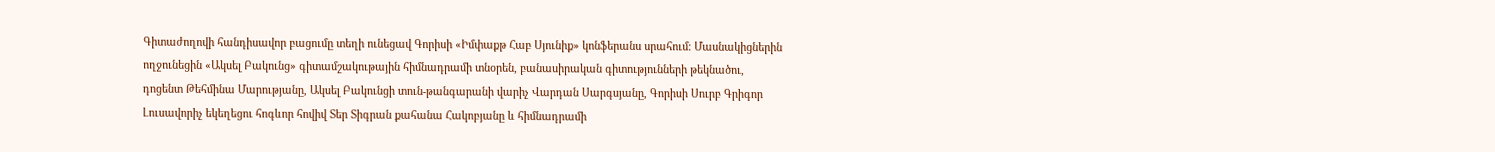Գիտաժողովի հանդիսավոր բացումը տեղի ունեցավ Գորիսի «Իմփաքթ Հաբ Սյունիք» կոնֆերանս սրահում։ Մասնակիցներին ողջունեցին «Ակսել Բակունց» գիտամշակութային հիմնադրամի տնօրեն, բանասիրական գիտությունների թեկնածու, դոցենտ Թեհմինա Մարությանը, Ակսել Բակունցի տուն-թանգարանի վարիչ Վարդան Սարգսյանը, Գորիսի Սուրբ Գրիգոր Լուսավորիչ եկեղեցու հոգևոր հովիվ Տեր Տիգրան քահանա Հակոբյանը և հիմնադրամի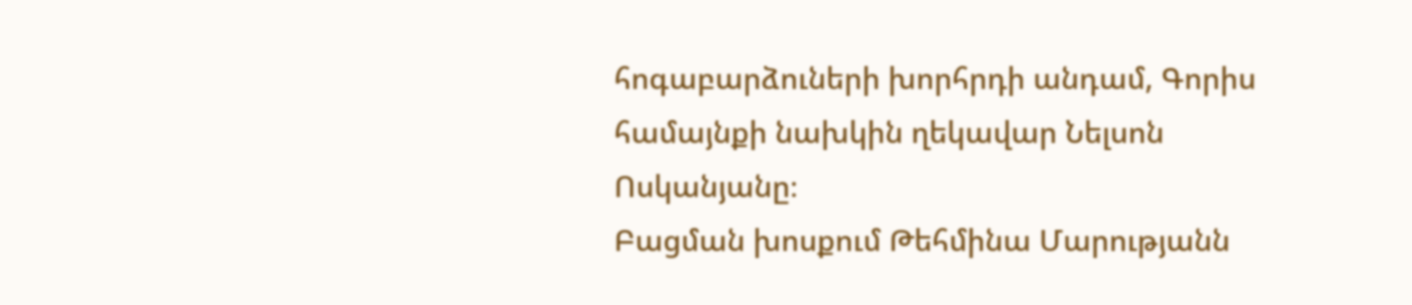հոգաբարձուների խորհրդի անդամ, Գորիս համայնքի նախկին ղեկավար Նելսոն Ոսկանյանը։
Բացման խոսքում Թեհմինա Մարությանն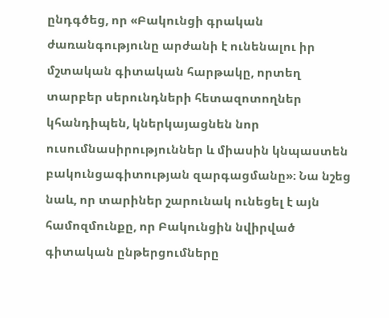ընդգծեց, որ «Բակունցի գրական ժառանգությունը արժանի է ունենալու իր մշտական գիտական հարթակը, որտեղ տարբեր սերունդների հետազոտողներ կհանդիպեն, կներկայացնեն նոր ուսումնասիրություններ և միասին կնպաստեն բակունցագիտության զարգացմանը»։ Նա նշեց նաև, որ տարիներ շարունակ ունեցել է այն համոզմունքը, որ Բակունցին նվիրված գիտական ընթերցումները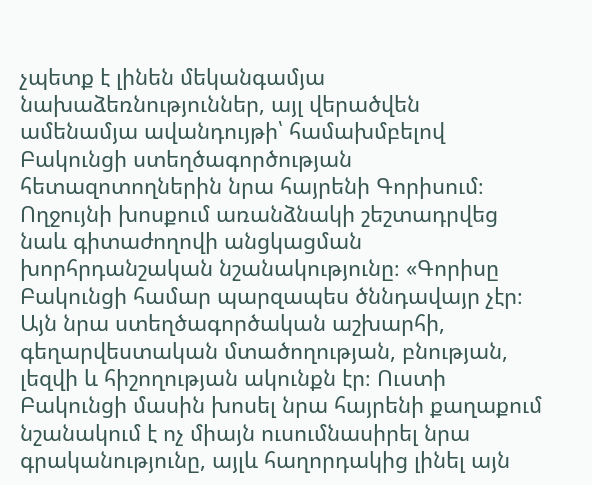չպետք է լինեն մեկանգամյա նախաձեռնություններ, այլ վերածվեն ամենամյա ավանդույթի՝ համախմբելով Բակունցի ստեղծագործության հետազոտողներին նրա հայրենի Գորիսում։
Ողջույնի խոսքում առանձնակի շեշտադրվեց նաև գիտաժողովի անցկացման խորհրդանշական նշանակությունը։ «Գորիսը Բակունցի համար պարզապես ծննդավայր չէր։ Այն նրա ստեղծագործական աշխարհի, գեղարվեստական մտածողության, բնության, լեզվի և հիշողության ակունքն էր։ Ուստի Բակունցի մասին խոսել նրա հայրենի քաղաքում նշանակում է ոչ միայն ուսումնասիրել նրա գրականությունը, այլև հաղորդակից լինել այն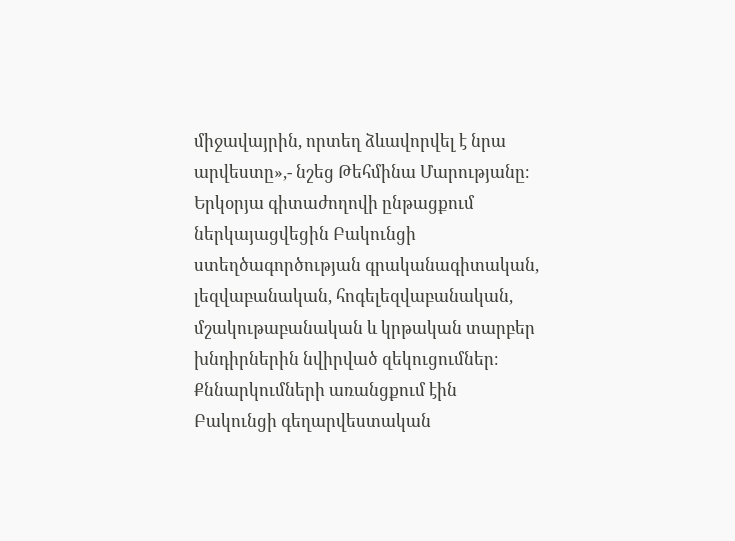միջավայրին, որտեղ ձևավորվել է նրա արվեստը»,- նշեց Թեհմինա Մարությանը։
Երկօրյա գիտաժողովի ընթացքում ներկայացվեցին Բակունցի ստեղծագործության գրականագիտական, լեզվաբանական, հոգելեզվաբանական, մշակութաբանական և կրթական տարբեր խնդիրներին նվիրված զեկուցումներ։ Քննարկումների առանցքում էին Բակունցի գեղարվեստական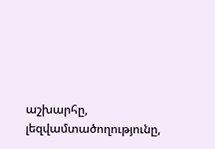աշխարհը, լեզվամտածողությունը,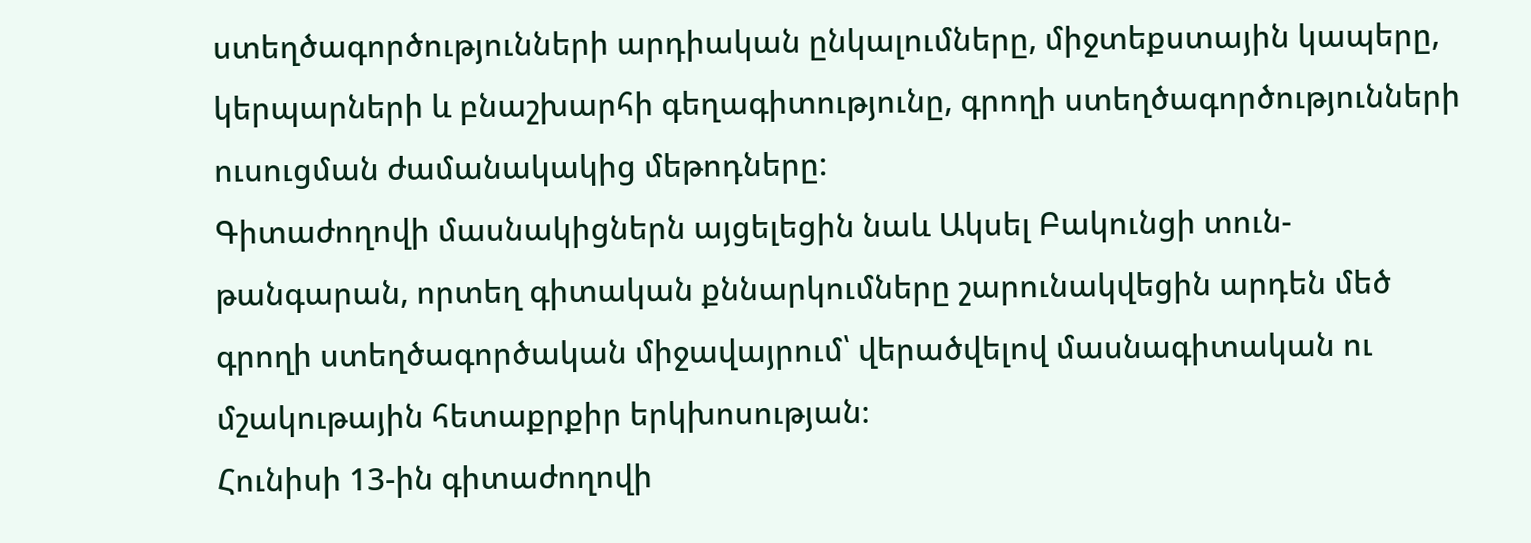ստեղծագործությունների արդիական ընկալումները, միջտեքստային կապերը, կերպարների և բնաշխարհի գեղագիտությունը, գրողի ստեղծագործությունների ուսուցման ժամանակակից մեթոդները:
Գիտաժողովի մասնակիցներն այցելեցին նաև Ակսել Բակունցի տուն-թանգարան, որտեղ գիտական քննարկումները շարունակվեցին արդեն մեծ գրողի ստեղծագործական միջավայրում՝ վերածվելով մասնագիտական ու մշակութային հետաքրքիր երկխոսության։
Հունիսի 13-ին գիտաժողովի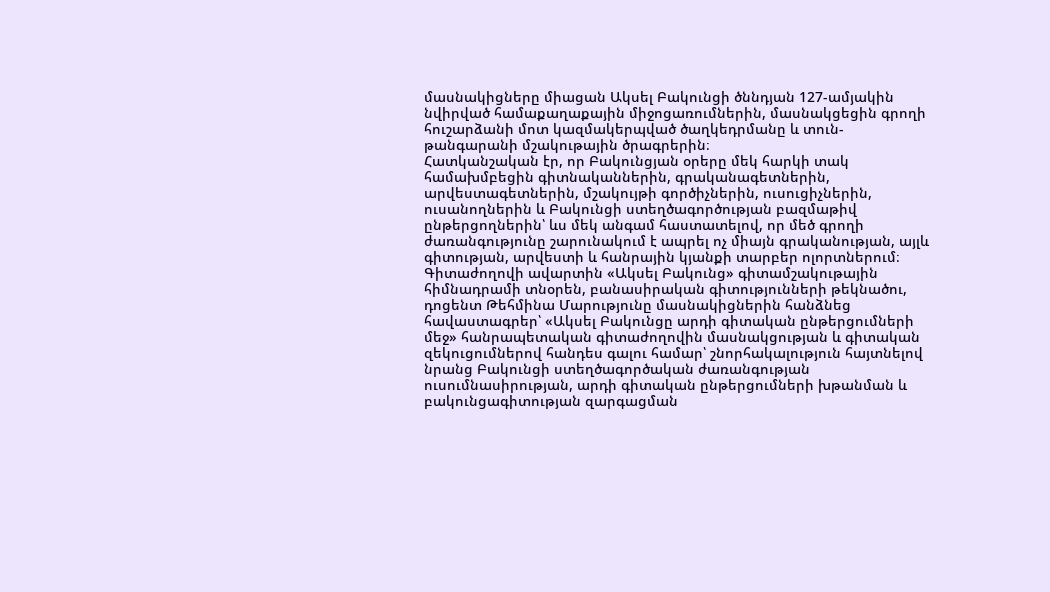մասնակիցները միացան Ակսել Բակունցի ծննդյան 127-ամյակին նվիրված համաքաղաքային միջոցառումներին, մասնակցեցին գրողի հուշարձանի մոտ կազմակերպված ծաղկեդրմանը և տուն-թանգարանի մշակութային ծրագրերին։
Հատկանշական էր, որ Բակունցյան օրերը մեկ հարկի տակ համախմբեցին գիտնականներին, գրականագետներին, արվեստագետներին, մշակույթի գործիչներին, ուսուցիչներին, ուսանողներին և Բակունցի ստեղծագործության բազմաթիվ ընթերցողներին՝ ևս մեկ անգամ հաստատելով, որ մեծ գրողի ժառանգությունը շարունակում է ապրել ոչ միայն գրականության, այլև գիտության, արվեստի և հանրային կյանքի տարբեր ոլորտներում։
Գիտաժողովի ավարտին «Ակսել Բակունց» գիտամշակութային հիմնադրամի տնօրեն, բանասիրական գիտությունների թեկնածու, դոցենտ Թեհմինա Մարությունը մասնակիցներին հանձնեց հավաստագրեր՝ «Ակսել Բակունցը արդի գիտական ընթերցումների մեջ» հանրապետական գիտաժողովին մասնակցության և գիտական զեկուցումներով հանդես գալու համար՝ շնորհակալություն հայտնելով նրանց Բակունցի ստեղծագործական ժառանգության ուսումնասիրության, արդի գիտական ընթերցումների խթանման և բակունցագիտության զարգացման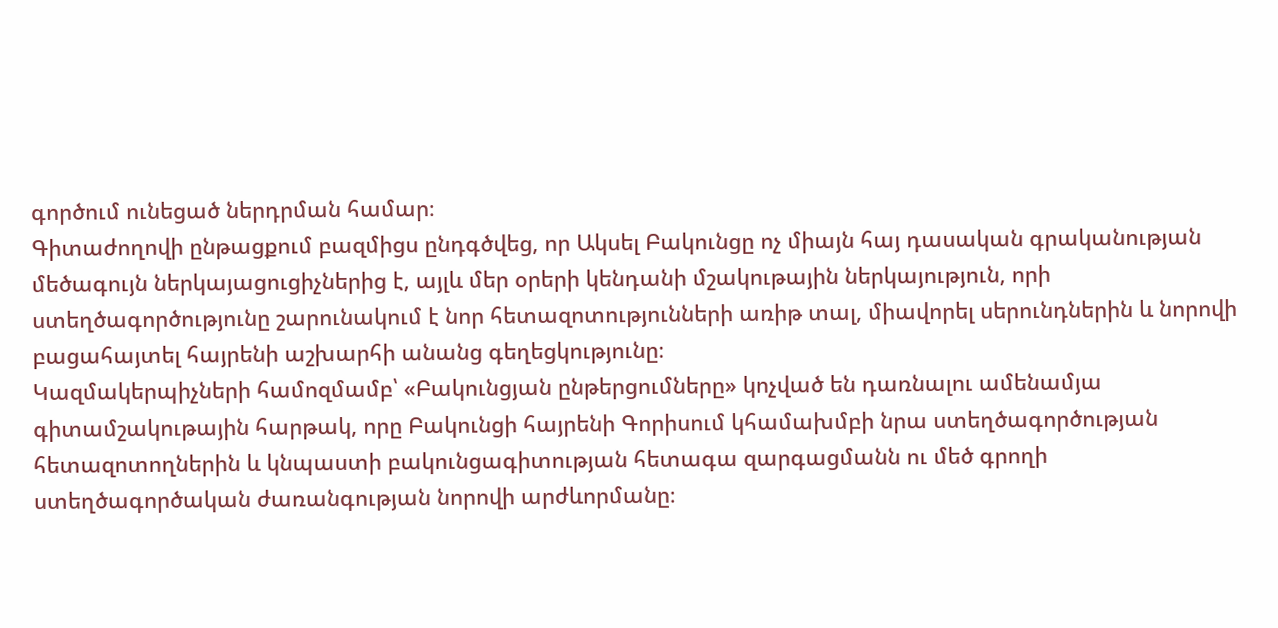գործում ունեցած ներդրման համար։
Գիտաժողովի ընթացքում բազմիցս ընդգծվեց, որ Ակսել Բակունցը ոչ միայն հայ դասական գրականության մեծագույն ներկայացուցիչներից է, այլև մեր օրերի կենդանի մշակութային ներկայություն, որի ստեղծագործությունը շարունակում է նոր հետազոտությունների առիթ տալ, միավորել սերունդներին և նորովի բացահայտել հայրենի աշխարհի անանց գեղեցկությունը։
Կազմակերպիչների համոզմամբ՝ «Բակունցյան ընթերցումները» կոչված են դառնալու ամենամյա գիտամշակութային հարթակ, որը Բակունցի հայրենի Գորիսում կհամախմբի նրա ստեղծագործության հետազոտողներին և կնպաստի բակունցագիտության հետագա զարգացմանն ու մեծ գրողի ստեղծագործական ժառանգության նորովի արժևորմանը։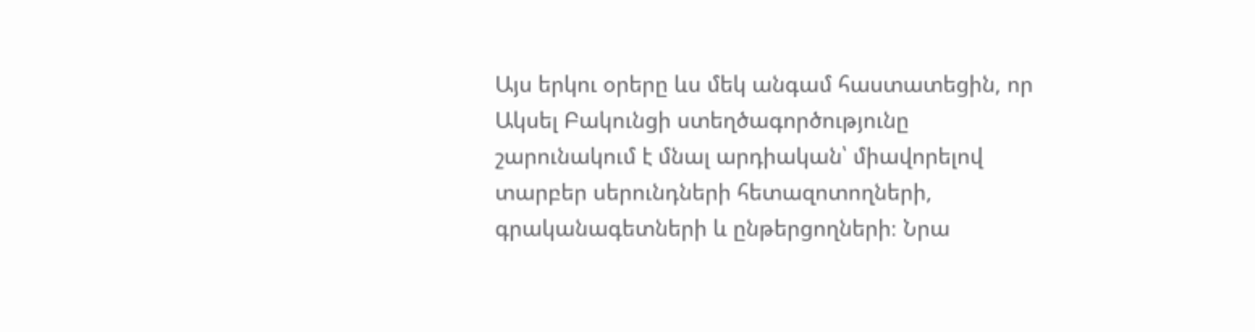Այս երկու օրերը ևս մեկ անգամ հաստատեցին, որ Ակսել Բակունցի ստեղծագործությունը շարունակում է մնալ արդիական՝ միավորելով տարբեր սերունդների հետազոտողների, գրականագետների և ընթերցողների։ Նրա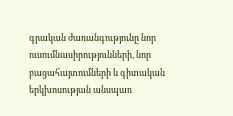գրական ժառանգությունը նոր ուսումնասիրությունների, նոր բացահայտումների և գիտական երկխոսության անսպառ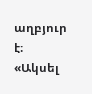աղբյուր է։
«Ակսել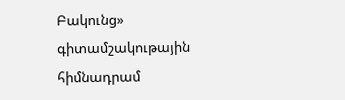Բակունց» գիտամշակութային հիմնադրամ